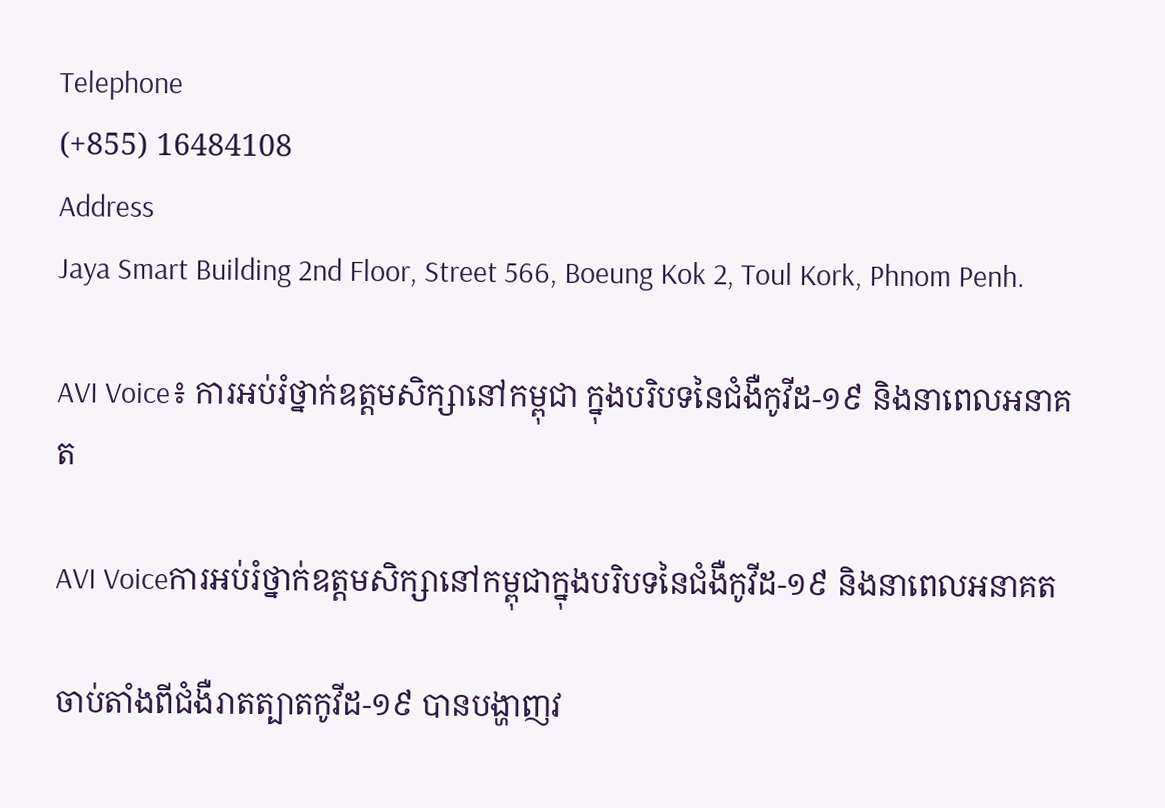Telephone
(+855) 16484108
Address
Jaya Smart Building 2nd Floor, Street 566, Boeung Kok 2, Toul Kork, Phnom Penh.

AVI Voice៖ ការអប់រំថ្នាក់ឧត្ដមសិក្សានៅកម្ពុជា ក្នុងបរិបទនៃជំងឺកូវីដ-១៩ និងនាពេលអនាគត

AVI Voiceការអប់រំថ្នាក់ឧត្តមសិក្សានៅកម្ពុជាក្នុងបរិបទនៃជំងឺកូវីដ-១៩ និងនាពេលអនាគត

ចាប់តាំងពីជំងឺរាតត្បាតកូវីដ-១៩ បានបង្ហាញវ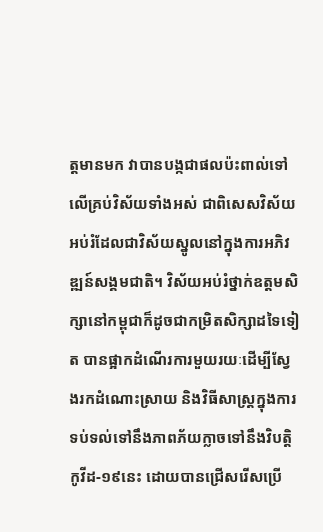ត្តមានមក វាបានបង្កជាផលប៉ះពាល់ទៅលើគ្រប់វិស័យទាំងអស់ ជាពិសេសវិស័យអប់រំដែលជាវិស័យស្នូលនៅក្នុងការអភិវឌ្ឍន៍សង្គមជាតិ។ វិស័យអប់រំថ្នាក់ឧត្ដមសិក្សានៅកម្ពុជាក៏ដូចជាកម្រិតសិក្សាដទៃទៀត បានផ្អាកដំណើរការមួយរយៈដើម្បីស្វែងរកដំណោះស្រាយ និងវិធីសាស្រ្តក្នុងការទប់ទល់ទៅនឹងភាពភ័យក្លាចទៅនឹងវិបត្តិកូវីដ-១៩នេះ ដោយបានជ្រើសរើសប្រើ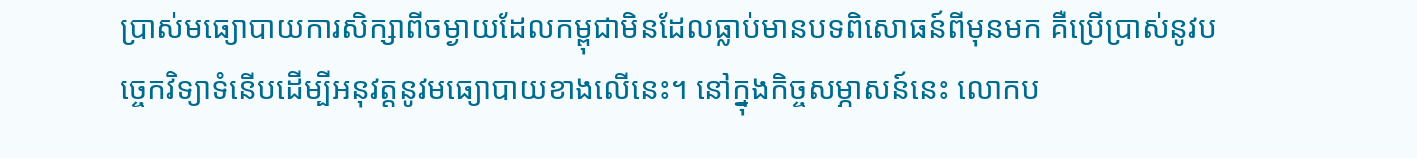ប្រាស់មធ្យោបាយការសិក្សាពីចម្ងាយដែលកម្ពុជាមិនដែលធ្លាប់មានបទពិសោធន៍ពីមុនមក គឺប្រើប្រាស់នូវបច្ចេកវិទ្យាទំនើបដើម្បីអនុវត្តនូវមធ្យោបាយខាងលើនេះ។ នៅក្នុងកិច្ចសម្ភាសន៍នេះ លោកប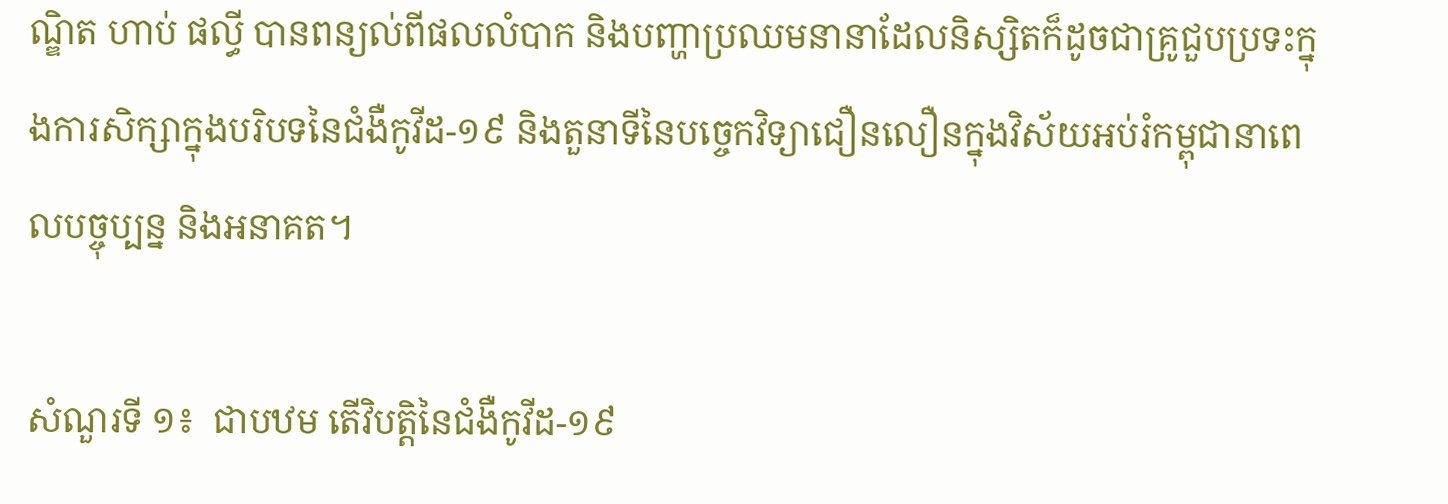ណ្ឌិត ហាប់ ផល្ធី បានពន្យល់ពីផលលំបាក និងបញ្ហាប្រឈមនានាដែលនិស្សិតក៏ដូចជាគ្រូជួបប្រទះក្នុងការសិក្សាក្នុងបរិបទនៃជំងឺកូវីដ-១៩ និងតួនាទីនៃបច្ចេកវិទ្យាជឿនលឿនក្នុងវិស័យអប់រំកម្ពុជានាពេលបច្ចុប្បន្ន និងអនាគត។

សំណួរទី ១៖  ជាបឋម តើវិបត្តិនៃជំងឺកូវីដ-១៩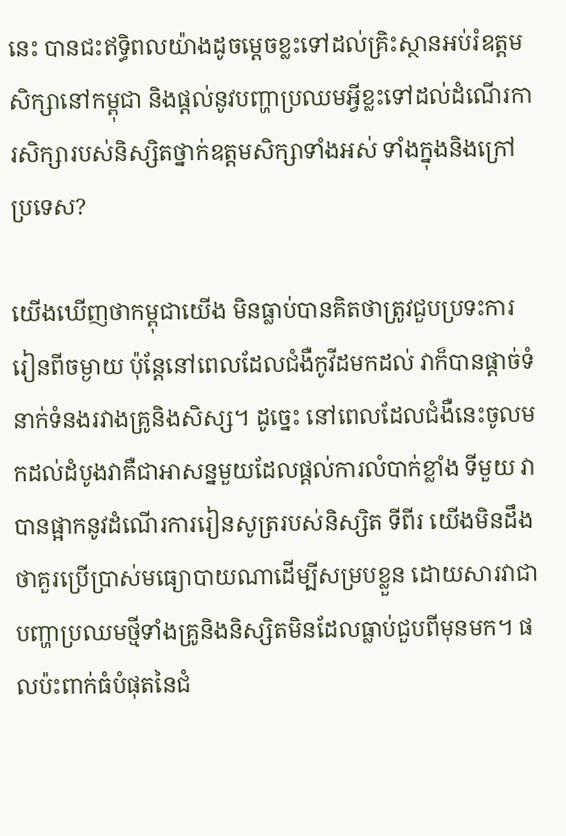នេះ បានជះឥទ្ធិពលយ៉ាងដូចម្ដេចខ្លះទៅដល់គ្រិះស្ថានអប់រំឧត្ដមសិក្សានៅកម្ពុជា និងផ្ដល់នូវបញ្ហាប្រឈមអ្វីខ្លះទៅដល់ដំណើរការសិក្សារបស់និស្សិតថ្នាក់ឧត្ដមសិក្សាទាំងអស់ ទាំងក្នុងនិងក្រៅប្រទេស?

យើងឃើញថាកម្ពុជាយើង មិនធ្លាប់បានគិតថាត្រូវជួបប្រទះការរៀនពីចម្ងាយ ប៉ុន្តែនៅពេលដែលជំងឺកូវីដមកដល់ វាក៏បានផ្ដាច់ទំនាក់ទំនងរវាងគ្រូនិងសិស្ស។ ដូច្នេះ នៅពេលដែលជំងឺនេះចូលមកដល់ដំបូងវាគឺជាអាសន្នមួយដែលផ្ដល់ការលំបាក់ខ្លាំង ទីមួយ វាបានផ្អាកនូវដំណើរការរៀនសូត្ររបស់និស្សិត ទីពីរ យើងមិនដឹងថាគួរប្រើប្រាស់មធ្យោបាយណាដើម្បីសម្របខ្លួន ដោយសារវាជាបញ្ហាប្រឈមថ្មីទាំងគ្រូនិងនិស្សិតមិនដែលធ្លាប់ជួបពីមុនមក។ ផលប៉ះពាក់ធំបំផុតនៃជំ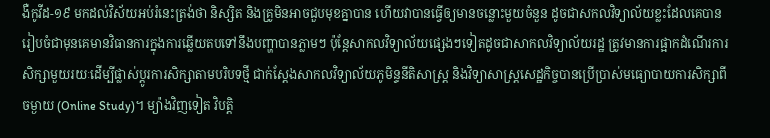ងឺកូវីដ-១៩ មកដល់វិស័យអប់រំនេះត្រង់ថា និស្សិត និងគ្រូមិនអាចជួបមុខគ្នាបាន ហើយវាបានធ្វើឲ្យមានចន្លោះមួយចំនួន ដូចជាសកលវិទ្យាល័យខ្លះដែលគេបានរៀបចំជាមុនគេមានវិធានការក្នុងការឆ្លើយតបទៅនឹងបញ្ហាបានភ្លាមៗ ប៉ុន្តែសាកលវិទ្យាល័យផ្សេងៗទៀតដូចជាសាកលវិទ្យាល័យរដ្ឋ ត្រូវមានការផ្អាកដំណើរការសិក្សាមួយរយៈដើម្បីផ្លាស់ប្ដូរការសិក្សាតាមបរិបទថ្មី ជាក់ស្ដែងសាកលវិទ្យាល័យភូមិន្ទនីតិសាស្រ្ត និងវិទ្យាសាស្រ្តសេដ្ឋកិច្ចបានប្រើប្រាស់មធ្យោបាយការសិក្សាពីចម្ងាយ (Online Study)។ ម្យ៉ាងវិញទៀត វិបត្តិ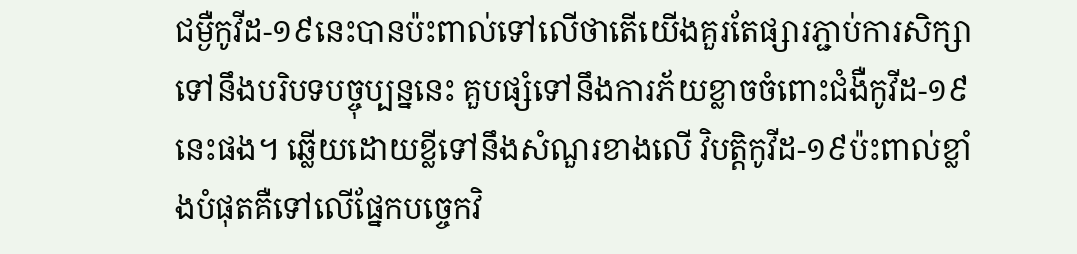ជម្ងឺកូវីដ-១៩នេះបានប៉ះពាល់ទៅលើថាតើយើងគួរតែផ្សារភ្ជាប់ការសិក្សាទៅនឹងបរិបទបច្ចុប្បន្ននេះ គួបផ្សំទៅនឹងការភ័យខ្លាចចំពោះជំងឺកូវីដ-១៩នេះផង។ ឆ្លើយដោយខ្លីទៅនឹងសំណួរខាងលើ វិបត្តិកូវីដ-១៩ប៉ះពាល់ខ្លាំងបំផុតគឺទៅលើផ្នែកបច្ចេកវិ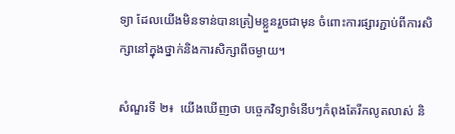ទ្យា ដែលយើងមិនទាន់បានត្រៀមខ្លួនរួចជាមុន ចំពោះការផ្សារភ្ជាប់ពីការសិក្សានៅក្នុងថ្នាក់និងការសិក្សាពីចម្ងាយ។

សំណួរទី ២៖  យើងឃើញថា បច្ចេកវិទ្យាទំនើបៗកំពុងតែរីកលូតលាស់ និ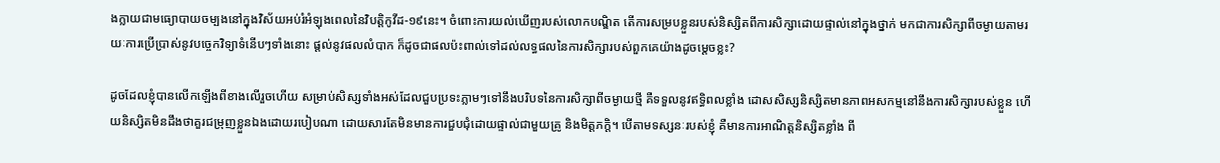ងក្លាយជាមធ្យោបាយចម្បងនៅក្នុងវិស័យអប់រំអំឡុងពេលនៃវិបត្តិកូវីដ-១៩នេះ។ ចំពោះការយល់ឃើញរបស់លោកបណ្ឌិត តើការសម្របខ្លួនរបស់និស្សិតពីការសិក្សាដោយផ្ទាល់នៅក្នុងថ្នាក់ មកជាការសិក្សាពីចម្ងាយតាមរយៈការប្រើប្រាស់នូវបច្ចេកវិទ្យាទំនើបៗទាំងនោះ ផ្ដល់នូវផលលំបាក ក៏ដូចជាផលប៉ះពាល់ទៅដល់លទ្ធផលនៃការសិក្សារបស់ពួកគេយ៉ាងដូចម្ដេចខ្លះ?

ដូចដែលខ្ញុំបានលើកឡើងពីខាងលើរួចហើយ សម្រាប់សិស្សទាំងអស់ដែលជួបប្រទះភ្លាមៗទៅនឹងបរិបទនៃការសិក្សាពីចម្ងាយថ្មី គឺទទួលនូវឥទ្ធិពលខ្លាំង ដោសសិស្សនិស្សិតមានភាពអសកម្មនៅនឹងការសិក្សារបស់ខ្លួន ហើយនិស្សិតមិនដឹងថាគួរជម្រុញខ្លួនឯងដោយរបៀបណា ដោយសារតែមិនមានការជួបជុំដោយផ្ទាល់ជាមួយគ្រូ និងមិត្តភក្តិ។ បើតាមទស្សនៈរបស់ខ្ញុំ គឺមានការអាណិត្តនិស្សិតខ្លាំង ពី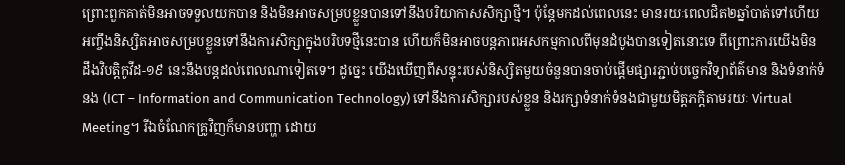ព្រោះពួកគាត់មិនអាចទទួលយកបាន និងមិនអាចសម្របខ្លួនបានទៅនឹងបរិយាកាសសិក្សាថ្មី។ ប៉ុន្តែមកដល់ពេលនេះ មានរយៈពេលជិត២ឆ្នាំបាត់ទៅហើយ អញ្ចឹងនិស្សិតអាចសម្របខ្លួនទៅនឹងការសិក្សាក្នុងបរិបទថ្មីនេះបាន ហើយក៏មិនអាចបន្តភាពអសកម្មកាលពីមុនដំបូងបានទៀតនោះទេ ពីព្រោះការយើងមិនដឹងវិបត្តិកូវីដ-១៩ នេះនឹងបន្តដល់ពេលណាទៀតទេ។ ដូច្នេះ យើងឃើញពីសន្ទុះរបស់និស្សិតមួយចំនួនបានចាប់ផ្ដើមផ្សារភ្ជាប់បច្ចេកវិទ្យាព័ត៌មាន និងទំនាក់ទំនង (ICT – Information and Communication Technology) ទៅនឹងការសិក្សារបស់ខ្លួន និងរក្សាទំនាក់ទំនងជាមួយមិត្តភក្តិតាមរយៈ Virtual Meeting។ រីឯចំណែកគ្រូវិញក៏មានបញ្ហា ដោយ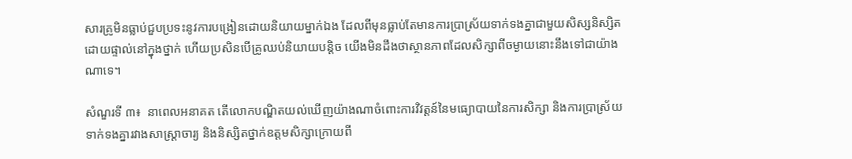សារគ្រូមិនធ្លាប់ជួបប្រទះនូវការបង្រៀនដោយនិយាយម្នាក់ឯង ដែលពីមុនធ្លាប់តែមានការប្រាស្រ័យទាក់ទងគ្នាជាមួយសិស្សនិស្សិតដោយផ្ទាល់នៅក្នុងថ្នាក់ ហើយប្រសិនបើគ្រូឈប់និយាយបន្តិច យើងមិនដឹងថាស្ថានភាពដែលសិក្សាពីចម្ងាយនោះនឹងទៅជាយ៉ាងណាទេ។

សំណួរទី ៣៖  នាពេលអនាគត តើលោកបណ្ឌិតយល់ឃើញយ៉ាងណាចំពោះការវិវត្តន៍នៃមធ្យោបាយនៃការសិក្សា និងការប្រាស្រ័យទាក់ទងគ្នារវាងសាស្រ្តាចារ្យ និងនិស្សិតថ្នាក់ឧត្តមសិក្សាក្រោយពី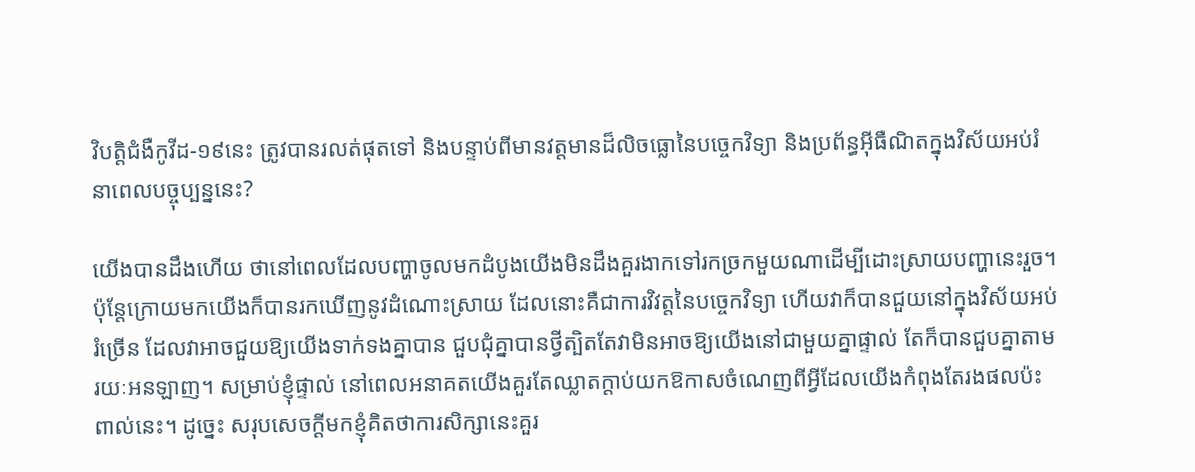វិបត្តិជំងឺកូវីដ-១៩នេះ ត្រូវបានរលត់ផុតទៅ និងបន្ទាប់ពីមានវត្តមានដ៏លិចធ្លោនៃបច្ចេកវិទ្យា និងប្រព័ន្ធអ៊ីធឺណិតក្នុងវិស័យអប់រំនាពេលបច្ចុប្បន្ននេះ?

យើងបានដឹងហើយ ថានៅពេលដែលបញ្ហាចូលមកដំបូងយើងមិនដឹងគួរងាកទៅរកច្រកមួយណាដើម្បីដោះស្រាយបញ្ហានេះរួច។ ប៉ុន្តែក្រោយមកយើងក៏បានរកឃើញនូវដំណោះស្រាយ ដែលនោះគឺជាការវិវត្តនៃបច្ចេកវិទ្យា ហើយវាក៏បានជួយនៅក្នុងវិស័យអប់រំច្រើន ដែលវាអាចជួយឱ្យយើងទាក់ទងគ្នាបាន ជួបជុំគ្នាបានថ្វីត្បិតតែវាមិនអាចឱ្យយើងនៅជាមួយគ្នាផ្ទាល់ តែក៏បានជួបគ្នាតាមរយៈអនឡាញ។ សម្រាប់ខ្ញុំផ្ទាល់ នៅពេលអនាគតយើងគួរតែឈ្លាតក្ដាប់យកឱកាសចំណេញពីអ្វីដែលយើងកំពុងតែរងផលប៉ះពាល់នេះ។ ដូច្នេះ សរុបសេចក្ដីមកខ្ញុំគិតថាការសិក្សានេះគួរ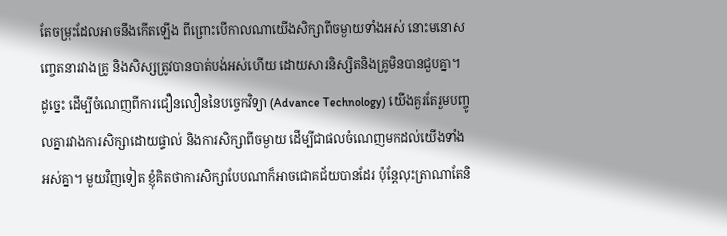តែចម្រុះដែលអាចនឹងកើតឡើង ពីព្រោះបើកាលណាយើងសិក្សាពីចម្ងាយទាំងអស់ នោះមនោសញ្ចេតនារវាងគ្រូ និងសិស្សត្រូវបានបាត់បង់អស់ហើយ ដោយសារនិស្សិតនិងគ្រូមិនបានជួបគ្នា។ ដូច្នេះ ដើម្បីចំណេញពីការជឿនលឿននៃបច្ចេកវិទ្យា (Advance Technology) យើងគួរតែរួមបញ្ចូលគ្នារវាងការសិក្សាដោយផ្ទាល់ និងការសិក្សាពីចម្ងាយ ដើម្បីជាផលចំណេញមកដល់យើងទាំងអស់គ្នា។ មួយវិញទៀត ខ្ញុំគិតថាការសិក្សាបែបណាក៏អាចជោគជ័យបានដែរ ប៉ុន្តែលុះត្រាណាតែនិ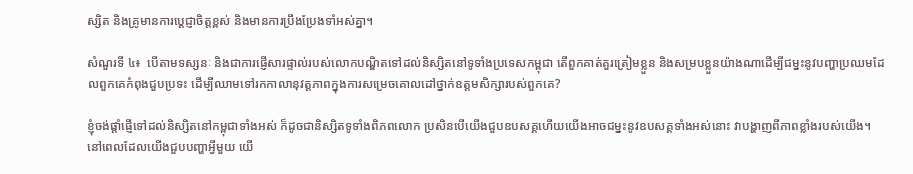ស្សិត និងគ្រូមានការប្ដេជ្ញាចិត្តខ្ពស់ និងមានការប្រឹងប្រែងទាំអស់គ្នា។

សំណួរទី ៤៖  បើតាមទស្សនៈ និងជាការផ្ញើសារផ្ទាល់របស់លោកបណ្ឌិតទៅដល់និស្សិតនៅទូទាំងប្រទេសកម្ពុជា តើពួកគាត់គួរត្រៀមខ្លួន និងសម្របខ្លួនយ៉ាងណាដើម្បីជម្នះនូវបញ្ហាប្រឈមដែលពួកគេកំពុងជួបប្រទះ ដើម្បីឈាមទៅរកកាលានុវត្តភាពក្នុងការសម្រេចគោលដៅថ្នាក់ឧត្ដមសិក្សារបស់ពួកគេ?

ខ្ញុំចង់ផ្តាំផ្ញើទៅដល់និស្សិតនៅកម្ពុជាទាំងអស់ ក៏ដូចជានិស្សិតទូទាំងពិភពលោក ប្រសិនបើយើងជួបឧបសគ្គហើយយើងអាចជម្នះនូវឧបសគ្គទាំងអស់នោះ វាបង្ហាញពីភាពខ្លាំងរបស់យើង។ នៅពេលដែលយើងជួបបញ្ហាអ្វីមួយ យើ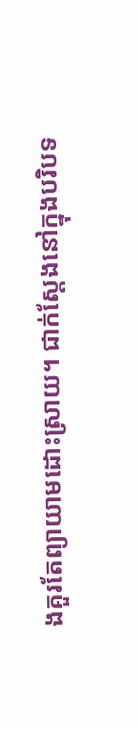ងគួរតែព្យាយាមដោះស្រាយ។ ជាក់ស្ដែងនៅក្នុងបរិបទ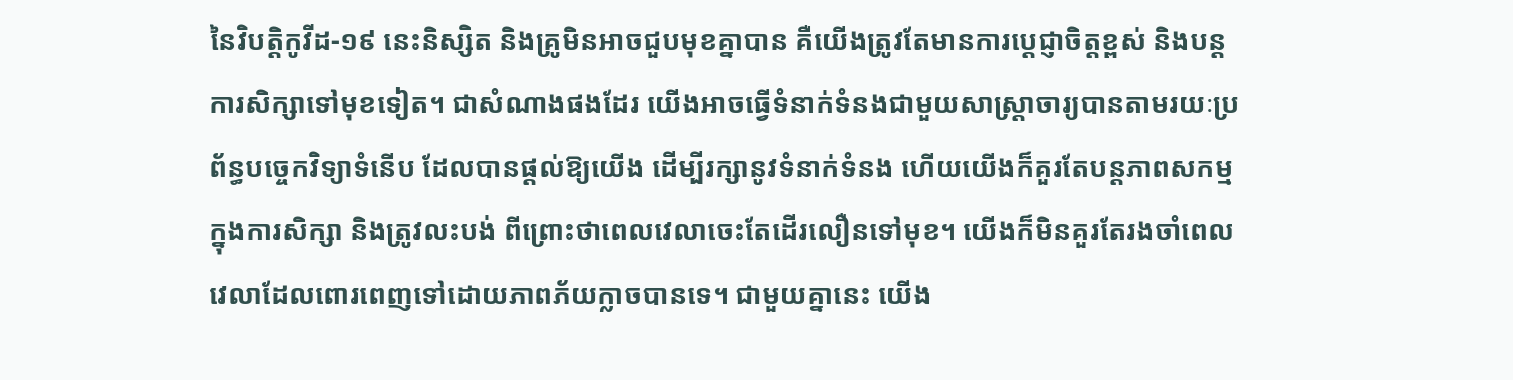នៃវិបត្តិកូវីដ-១៩ នេះនិស្សិត និងគ្រូមិនអាចជួបមុខគ្នាបាន គឺយើងត្រូវតែមានការប្ដេជ្ញាចិត្តខ្ពស់ និងបន្តការសិក្សាទៅមុខទៀត។ ជាសំណាងផងដែរ យើងអាចធ្វើទំនាក់ទំនងជាមួយសាស្រ្តាចារ្យបានតាមរយៈប្រព័ន្ធបច្ចេកវិទ្យាទំនើប ដែលបានផ្ដល់ឱ្យយើង ដើម្បីរក្សានូវទំនាក់ទំនង ហើយយើងក៏គួរតែបន្តភាពសកម្មក្នុងការសិក្សា និងត្រូវលះបង់ ពីព្រោះថាពេលវេលាចេះតែដើរលឿនទៅមុខ។ យើងក៏មិនគួរតែរងចាំពេលវេលាដែលពោរពេញទៅដោយភាពភ័យក្លាចបានទេ។ ជាមួយគ្នានេះ យើង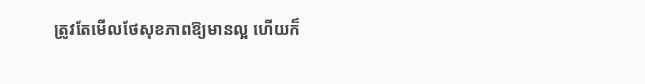ត្រូវតែមើលថែសុខភាពឱ្យមានល្អ ហើយក៏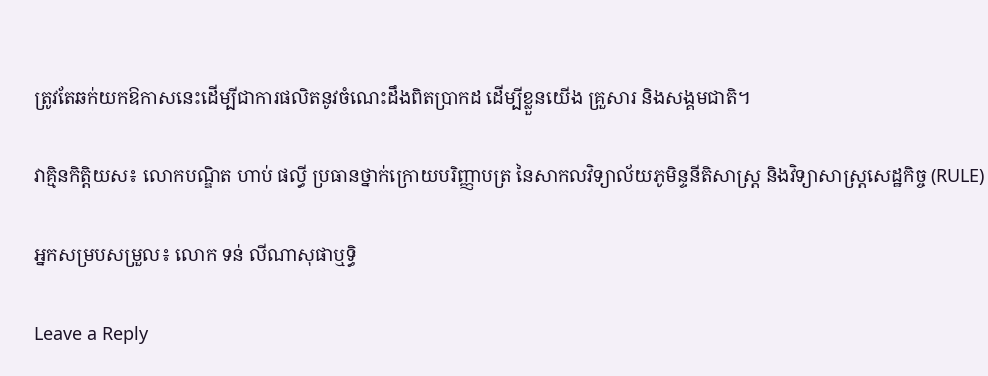ត្រូវតែឆក់យកឱកាសនេះដើម្បីជាការផលិតនូវចំណេះដឹងពិតប្រាកដ ដើម្បីខ្លួនយើង គ្រួសារ និងសង្គមជាតិ។

វាគ្មិនកិត្តិយស៖ លោកបណ្ឌិត ហាប់ ផល្ធី ប្រធានថ្នាក់ក្រោយបរិញ្ញាបត្រ នៃសាកលវិទ្យាល័យភូមិន្ទនីតិសាស្រ្ត និងវិទ្យាសាស្រ្តសេដ្ឋកិច្ច (RULE)

អ្នកសម្របសម្រួល៖ លោក ទន់ លីណាសុផាឬទ្ធិ

Leave a Reply